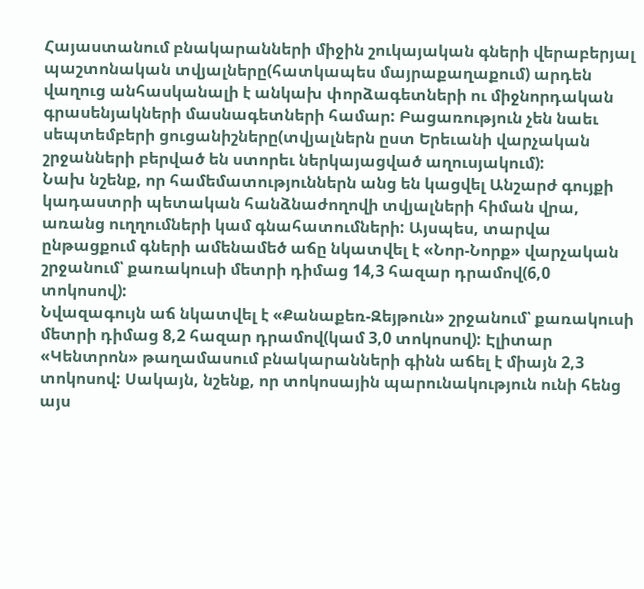Հայաստանում բնակարանների միջին շուկայական գների վերաբերյալ պաշտոնական տվյալները(հատկապես մայրաքաղաքում) արդեն վաղուց անհասկանալի է անկախ փորձագետների ու միջնորդական գրասենյակների մասնագետների համար: Բացառություն չեն նաեւ սեպտեմբերի ցուցանիշները(տվյալներն ըստ Երեւանի վարչական շրջանների բերված են ստորեւ ներկայացված աղուսյակում):
Նախ նշենք, որ համեմատություններն անց են կացվել Անշարժ գույքի կադաստրի պետական հանձնաժողովի տվյալների հիման վրա, առանց ուղղումների կամ գնահատումների: Այսպես, տարվա ընթացքում գների ամենամեծ աճը նկատվել է «Նոր-Նորք» վարչական շրջանում՝ քառակուսի մետրի դիմաց 14,3 հազար դրամով(6,0 տոկոսով):
Նվազագույն աճ նկատվել է «Քանաքեռ-Զեյթուն» շրջանում՝ քառակուսի մետրի դիմաց 8,2 հազար դրամով(կամ 3,0 տոկոսով): Էլիտար «Կենտրոն» թաղամասում բնակարանների գինն աճել է միայն 2,3 տոկոսով: Սակայն, նշենք, որ տոկոսային պարունակություն ունի հենց այս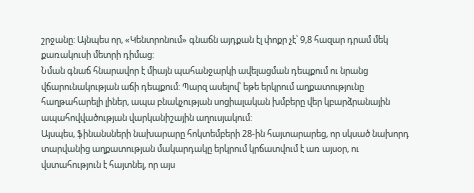շրջանը: Այնպես որ, «Կենտրոնում» գնաճն այդքան էլ փոքր չէ՝ 9,8 հազար դրամ մեկ քառակուսի մետրի դիմաց:
Նման գնաճ հնարավոր է միայն պահանջարկի ավելացման դեպքում ու նրանց վճարունակության աճի դեպքում: Պարզ ասելով՝ եթե երկրում աղքատությունը հաղթահարելի լիներ, ապա բնակչության սոցիալական խմբերը վեր կբարձրանային ապահովվածության վարկանիշային աղուսյակում:
Այսպես, ֆինանսների նախարարը հոկտեմբերի 28-ին հայտարարեց, որ սկսած նախորդ տարվանից աղքատության մակարդակը երկրում կրճատվում է առ այսօր, ու վստահություն է հայտնել, որ այս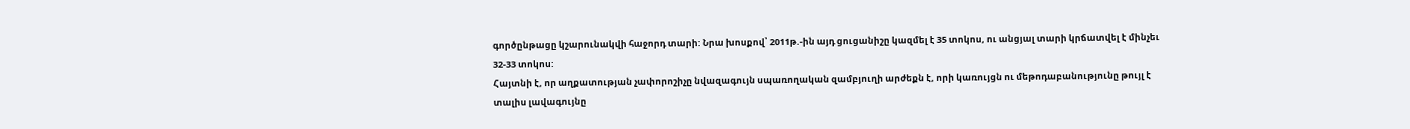գործընթացը կշարունակվի հաջորդ տարի: Նրա խոսքով՝ 2011թ.-ին այդ ցուցանիշը կազմել է 35 տոկոս, ու անցյալ տարի կրճատվել է մինչեւ 32-33 տոկոս:
Հայտնի է, որ աղքատության չափորոշիչը նվազագույն սպառողական զամբյուղի արժեքն է, որի կառույցն ու մեթոդաբանությունը թույլ է տալիս լավագույնը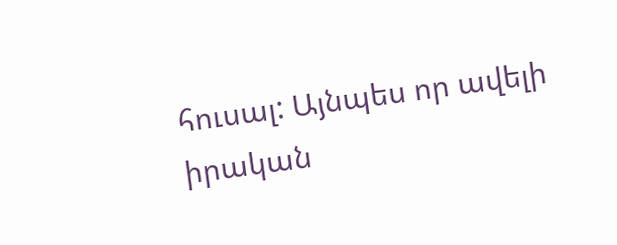հուսալ: Այնպես որ ավելի իրական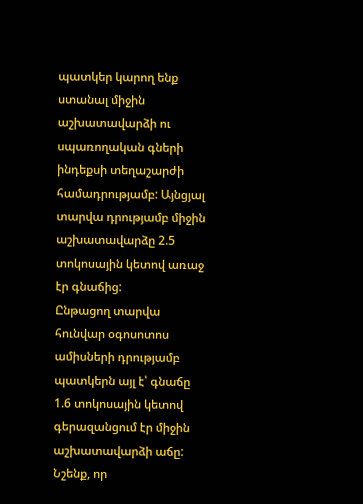պատկեր կարող ենք ստանալ միջին աշխատավարձի ու սպառողական գների ինդեքսի տեղաշարժի համադրությամբ: Այնցյալ տարվա դրությամբ միջին աշխատավարձը 2.5 տոկոսային կետով առաջ էր գնաճից:
Ընթացող տարվա հունվար օգոսոտոս ամիսների դրությամբ պատկերն այլ է՝ գնաճը 1.6 տոկոսային կետով գերազանցում էր միջին աշխատավարձի աճը: Նշենք, որ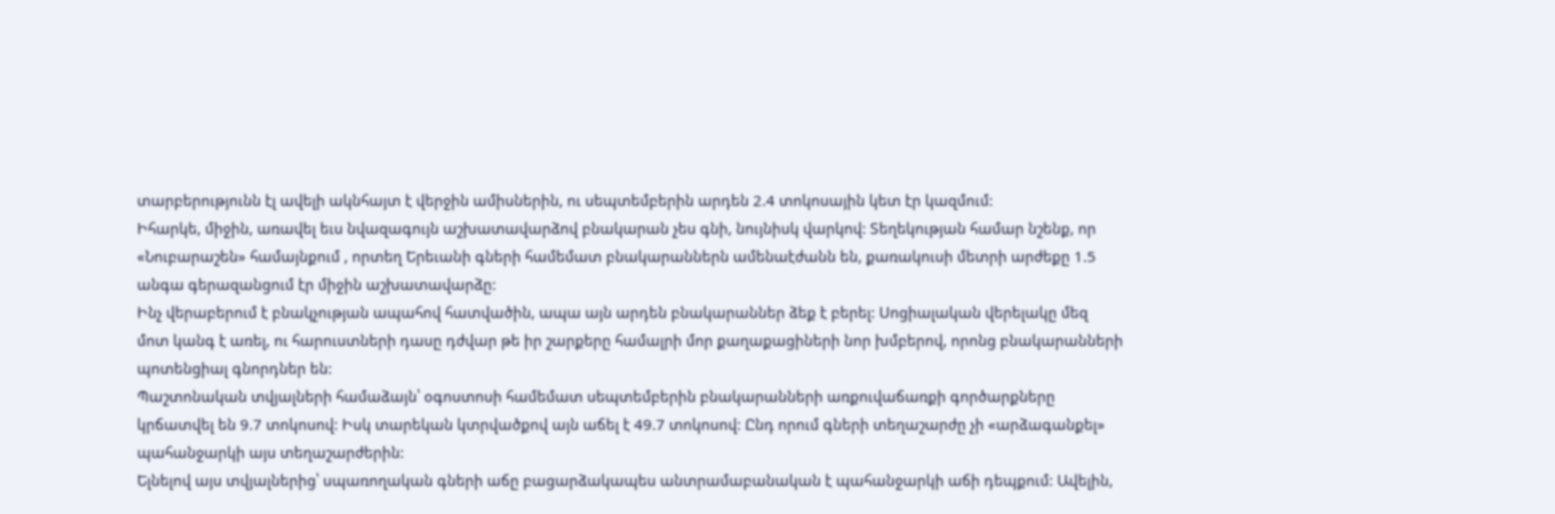տարբերությունն էլ ավելի ակնհայտ է վերջին ամիսներին, ու սեպտեմբերին արդեն 2.4 տոկոսային կետ էր կազմում:
Իհարկե, միջին, առավել եւս նվազագույն աշխատավարձով բնակարան չես գնի, նույնիսկ վարկով: Տեղեկության համար նշենք, որ «Նուբարաշեն» համայնքում , որտեղ Երեւանի գների համեմատ բնակարաններն ամենաէժանն են, քառակուսի մետրի արժեքը 1.5 անգա գերազանցում էր միջին աշխատավարձը:
Ինչ վերաբերում է բնակչության ապահով հատվածին, ապա այն արդեն բնակարաններ ձեք է բերել: Սոցիալական վերելակը մեզ մոտ կանգ է առել, ու հարուստների դասը դժվար թե իր շարքերը համալրի մոր քաղաքացիների նոր խմբերով, որոնց բնակարանների պոտենցիալ գնորդներ են:
Պաշտոնական տվյալների համաձայն՝ օգոստոսի համեմատ սեպտեմբերին բնակարանների առքուվաճառքի գործարքները կրճատվել են 9.7 տոկոսով: Իսկ տարեկան կտրվածքով այն աճել է 49.7 տոկոսով: Ընդ որում գների տեղաշարժը չի «արձագանքել» պահանջարկի այս տեղաշարժերին:
Ելնելով այս տվյալներից՝ սպառողական գների աճը բացարձակապես անտրամաբանական է պահանջարկի աճի դեպքում: Ավելին,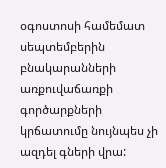օգոստոսի համեմատ սեպտեմբերին բնակարանների առքուվաճառքի գործարքների կրճատումը նույնպես չի ազդել գների վրա: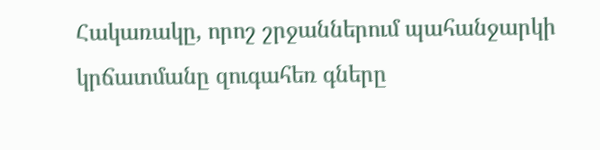Հակառակը, որոշ շրջաններում պահանջարկի կրճատմանը զուգահեռ գները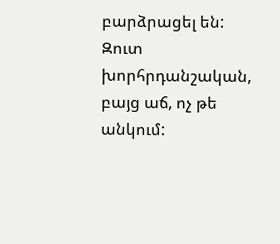բարձրացել են: Զուտ խորհրդանշական, բայց աճ, ոչ թե անկում: